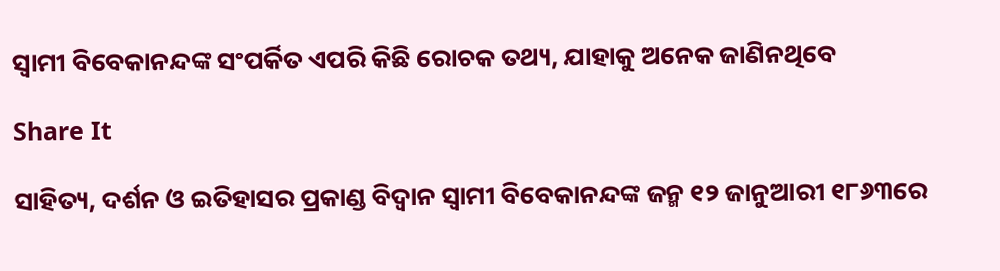ସ୍ୱାମୀ ବିବେକାନନ୍ଦଙ୍କ ସଂପର୍କିତ ଏପରି କିଛି ରୋଚକ ତଥ୍ୟ, ଯାହାକୁ ଅନେକ ଜାଣିନଥିବେ

Share It

ସାହିତ୍ୟ, ଦର୍ଶନ ଓ ଇତିହାସର ପ୍ରକାଣ୍ଡ ବିଦ୍ୱାନ ସ୍ୱାମୀ ବିବେକାନନ୍ଦଙ୍କ ଜନ୍ମ ୧୨ ଜାନୁଆରୀ ୧୮୬୩ରେ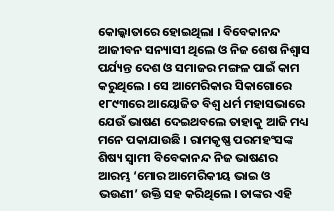କୋଲ୍କାତାରେ ହୋଇଥିଲା । ବିବେକାନନ୍ଦ ଆଜୀବନ ସନ୍ୟାସୀ ଥିଲେ ଓ ନିଜ ଶେଷ ନିଶ୍ୱାସ ପର୍ଯ୍ୟନ୍ତ ଦେଶ ଓ ସମାଜର ମଙ୍ଗଳ ପାଇଁ କାମ କରୁଥିଲେ । ସେ ଆମେରିକାର ସିକାଗୋରେ ୧୮୯୩ରେ ଆୟୋଜିତ ବିଶ୍ୱ ଧର୍ମ ମହାସଭାରେ ଯେଉଁ ଭାଷଣ ଦେଇଥବଲେ ତାହାକୁ ଆଜି ମଧ୍ୟ ମନେ ପକାଯାଉଛି । ରାମକୃଷ୍ଣ ପରମହଂସଙ୍କ ଶିଷ୍ୟ ସ୍ୱାମୀ ବିବେକାନନ୍ଦ ନିଜ ଭାଷଣର ଆରମ୍ଭ ‘ମୋର ଆମେରିକୀୟ ଭାଇ ଓ ଭଉଣୀ’ ଉକ୍ତି ସହ କରିଥିଲେ । ତାଙ୍କର ଏହି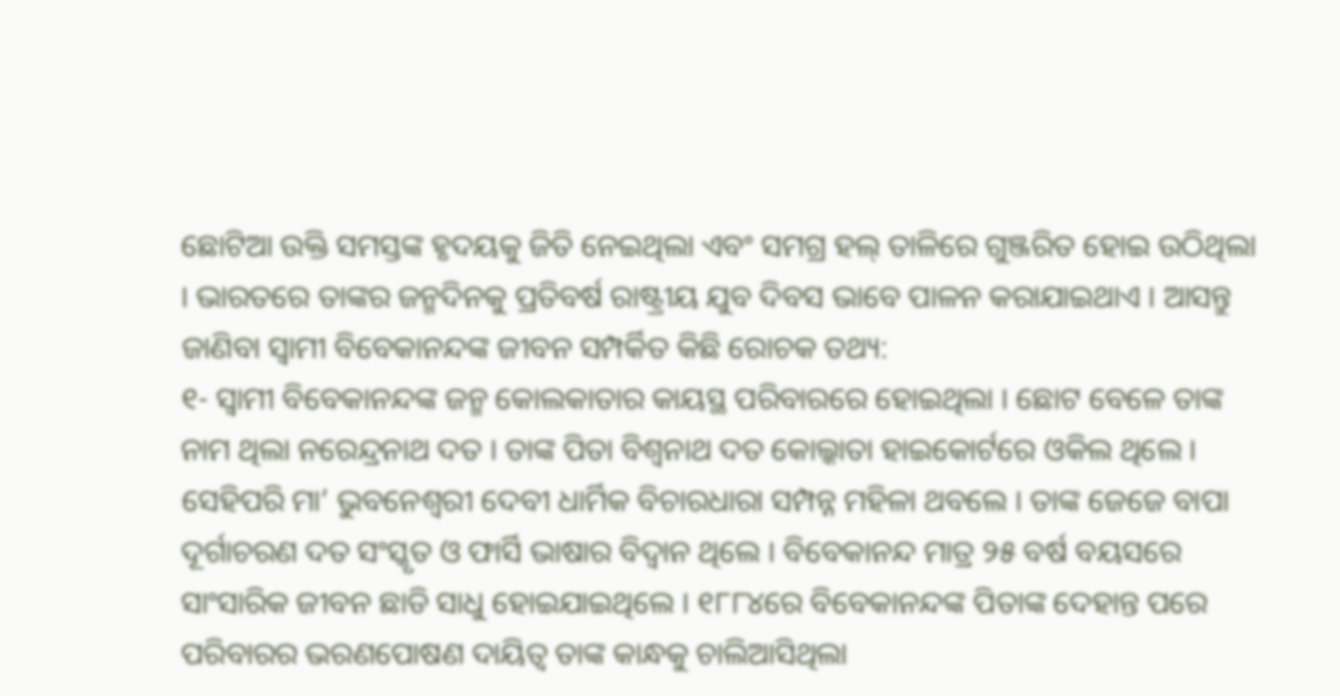ଛୋଟିଆ ଉକ୍ତି ସମସ୍ତଙ୍କ ହୃଦୟକୁ ଜିତି ନେଇଥିଲା ଏବଂ ସମଗ୍ର ହଲ୍ ତାଳିରେ ଗୁଞ୍ଜରିତ ହୋଇ ଉଠିଥିଲା । ଭାରତରେ ତାଙ୍କର ଜନ୍ମଦିନକୁ ପ୍ରତିବର୍ଷ ରାଷ୍ଟ୍ରୀୟ ଯୁବ ଦିବସ ଭାବେ ପାଳନ କରାଯାଇଥାଏ । ଆସନ୍ତୁ ଜାଣିବା ସ୍ୱାମୀ ବିବେକାନନ୍ଦଙ୍କ ଜୀବନ ସମ୍ପର୍କିତ କିଛି ରୋଚକ ତଥ୍ୟ:
୧- ସ୍ୱାମୀ ବିବେକାନନ୍ଦଙ୍କ ଜନ୍ମ କୋଲକାତାର କାୟସ୍ଥ ପରିବାରରେ ହୋଇଥିଲା । ଛୋଟ ବେଳେ ତାଙ୍କ ନାମ ଥିଲା ନରେନ୍ଦ୍ରନାଥ ଦତ । ତାଙ୍କ ପିତା ବିଶ୍ୱନାଥ ଦତ କୋଲ୍କାତା ହାଇକୋର୍ଟରେ ଓକିଲ ଥିଲେ । ସେହିପରି ମା’ ଭୁବନେଶ୍ୱରୀ ଦେବୀ ଧାର୍ମିକ ବିଚାରଧାରା ସମ୍ପନ୍ନ ମହିଳା ଥବଲେ । ତାଙ୍କ ଜେଜେ ବାପା ଦୂର୍ଗାଚରଣ ଦତ ସଂସ୍କୃତ ଓ ଫାର୍ସି ଭାଷାର ବିଦ୍ୱାନ ଥିଲେ । ବିବେକାନନ୍ଦ ମାତ୍ର ୨୫ ବର୍ଷ ବୟସରେ ସାଂସାରିକ ଜୀବନ ଛାଡି ସାଧୁ ହୋଇଯାଇଥିଲେ । ୧୮୮୪ରେ ବିବେକାନନ୍ଦଙ୍କ ପିତାଙ୍କ ଦେହାନ୍ତ ପରେ ପରିବାରର ଭରଣପୋଷଣ ଦାୟିତ୍ୱ ତାଙ୍କ କାନ୍ଧକୁ ଚାଲିଆସିଥିଲା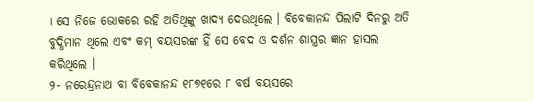। ସେ ନିଜେ ଭୋକରେ ରହି ଅତିଥିଙ୍କୁ ଖାଦ୍ୟ ଦେଉଥିଲେ । ବିବେକାନନ୍ଦ ପିଲାଟି ଦିନରୁ ଅତି ବୁଦ୍ଧିମାନ ଥିଲେ ଏବଂ କମ୍ ବୟସରଙ୍କ ହିଁ ସେ ବେଦ ଓ ଦର୍ଶନ ଶାସ୍ତ୍ରର ଜ୍ଞାନ ହାସଲ କରିଥିଲେ ।
୨- ନରେନ୍ଦ୍ରନାଥ ବା ବିବେକାନନ୍ଦ ୧୮୭୧ରେ ୮ ବର୍ଷ ବୟସରେ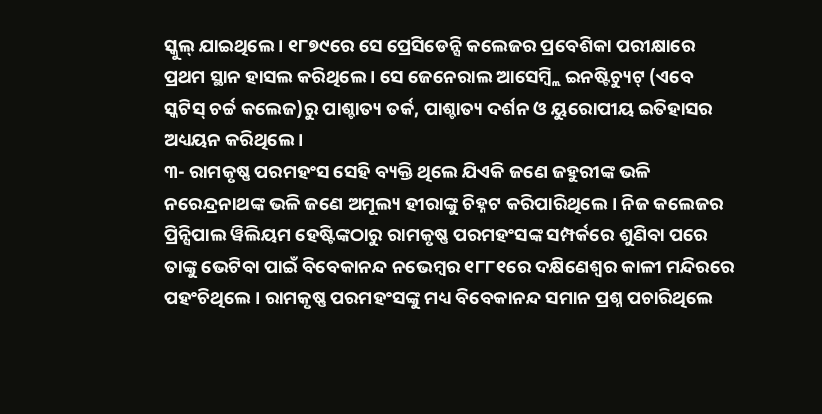ସ୍କୁଲ୍ ଯାଇଥିଲେ । ୧୮୭୯ରେ ସେ ପ୍ରେସିଡେନ୍ସି କଲେଜର ପ୍ରବେଶିକା ପରୀକ୍ଷାରେ ପ୍ରଥମ ସ୍ଥାନ ହାସଲ କରିଥିଲେ । ସେ ଜେନେରାଲ ଆସେମ୍ବ୍ଲି ଇନଷ୍ଟିଚ୍ୟୁଟ୍ (ଏବେ ସ୍କଟିସ୍ ଚର୍ଚ୍ଚ କଲେଜ)ରୁ ପାଶ୍ଚାତ୍ୟ ତର୍କ, ପାଶ୍ଚାତ୍ୟ ଦର୍ଶନ ଓ ୟୁରୋପୀୟ ଇତିହାସର ଅଧ୍ୟୟନ କରିଥିଲେ ।
୩- ରାମକୃଷ୍ଣ ପରମହଂସ ସେହି ବ୍ୟକ୍ତି ଥିଲେ ଯିଏକି ଜଣେ ଜହୁରୀଙ୍କ ଭଳି ନରେନ୍ଦ୍ରନାଥଙ୍କ ଭଳି ଜଣେ ଅମୂଲ୍ୟ ହୀରାଙ୍କୁ ଚିହ୍ନଟ କରିପାରିଥିଲେ । ନିଜ କଲେଜର ପ୍ରିନ୍ସିପାଲ ୱିଲିୟମ ହେଷ୍ଟିଙ୍କଠାରୁ ରାମକୃଷ୍ଣ ପରମହଂସଙ୍କ ସମ୍ପର୍କରେ ଶୁଣିବା ପରେ ତାଙ୍କୁ ଭେଟିବା ପାଇଁ ବିବେକାନନ୍ଦ ନଭେମ୍ବର ୧୮୮୧ରେ ଦକ୍ଷିଣେଶ୍ୱର କାଳୀ ମନ୍ଦିରରେ ପହଂଚିଥିଲେ । ରାମକୃଷ୍ଣ ପରମହଂସଙ୍କୁ ମଧ୍ୟ ବିବେକାନନ୍ଦ ସମାନ ପ୍ରଶ୍ନ ପଚାରିଥିଲେ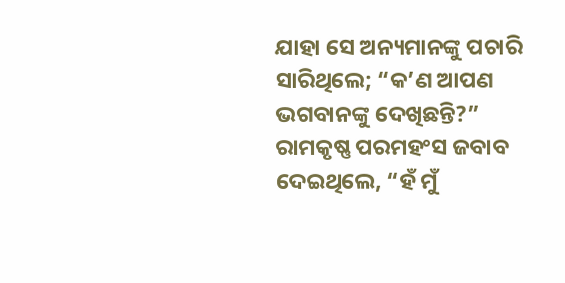ଯାହା ସେ ଅନ୍ୟମାନଙ୍କୁ ପଚାରି ସାରିଥିଲେ; “କ’ଣ ଆପଣ ଭଗବାନଙ୍କୁ ଦେଖିଛନ୍ତି?” ରାମକୃଷ୍ଣ ପରମହଂସ ଜବାବ ଦେଇଥିଲେ, “ହଁ ମୁଁ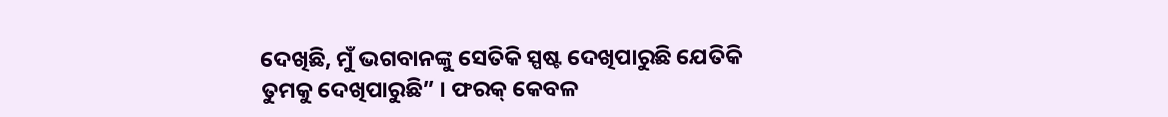ଦେଖିଛି, ମୁଁ ଭଗବାନଙ୍କୁ ସେତିକି ସ୍ପଷ୍ଟ ଦେଖିପାରୁଛି ଯେତିକି ତୁମକୁ ଦେଖିପାରୁଛି” । ଫରକ୍ କେବଳ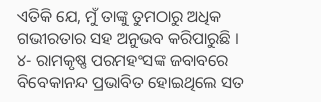ଏତିକି ଯେ, ମୁଁ ତାଙ୍କୁ ତୁମଠାରୁ ଅଧିକ ଗଭୀରତାର ସହ ଅନୁଭବ କରିପାରୁଛି ।
୪- ରାମକୃଷ୍ଣ ପରମହଂସଙ୍କ ଜବାବରେ ବିବେକାନନ୍ଦ ପ୍ରଭାବିତ ହୋଇଥିଲେ ସତ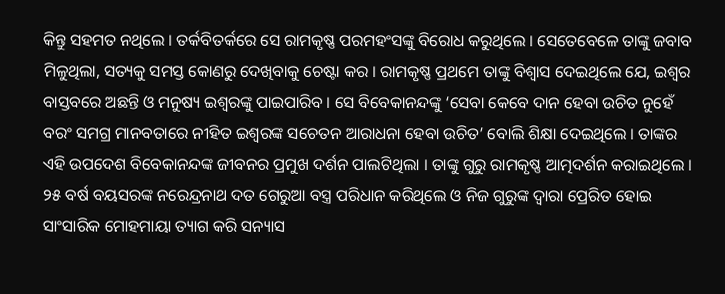କିନ୍ତୁ ସହମତ ନଥିଲେ । ତର୍କବିତର୍କରେ ସେ ରାମକୃଷ୍ଣ ପରମହଂସଙ୍କୁ ବିରୋଧ କରୁଥିଲେ । ସେତେବେଳେ ତାଙ୍କୁ ଜବାବ ମିଳୁଥିଲା, ସତ୍ୟକୁ ସମସ୍ତ କୋଣରୁ ଦେଖିବାକୁ ଚେଷ୍ଟା କର । ରାମକୃଷ୍ଣ ପ୍ରଥମେ ତାଙ୍କୁ ବିଶ୍ୱାସ ଦେଇଥିଲେ ଯେ, ଇଶ୍ୱର ବାସ୍ତବରେ ଅଛନ୍ତି ଓ ମନୁଷ୍ୟ ଇଶ୍ୱରଙ୍କୁ ପାଇପାରିବ । ସେ ବିବେକାନନ୍ଦଙ୍କୁ ‘ସେବା କେବେ ଦାନ ହେବା ଉଚିତ ନୁହେଁ ବରଂ ସମଗ୍ର ମାନବତାରେ ନୀହିତ ଇଶ୍ୱରଙ୍କ ସଚେତନ ଆରାଧନା ହେବା ଉଚିତ’ ବୋଲି ଶିକ୍ଷା ଦେଇଥିଲେ । ତାଙ୍କର ଏହି ଉପଦେଶ ବିବେକାନନ୍ଦଙ୍କ ଜୀବନର ପ୍ରମୁଖ ଦର୍ଶନ ପାଲଟିଥିଲା । ତାଙ୍କୁ ଗୁରୁ ରାମକୃଷ୍ଣ ଆତ୍ମଦର୍ଶନ କରାଇଥିଲେ । ୨୫ ବର୍ଷ ବୟସରଙ୍କ ନରେନ୍ଦ୍ରନାଥ ଦତ ଗେରୁଆ ବସ୍ତ୍ର ପରିଧାନ କରିଥିଲେ ଓ ନିଜ ଗୁରୁଙ୍କ ଦ୍ୱାରା ପ୍ରେରିତ ହୋଇ ସାଂସାରିକ ମୋହମାୟା ତ୍ୟାଗ କରି ସନ୍ୟାସ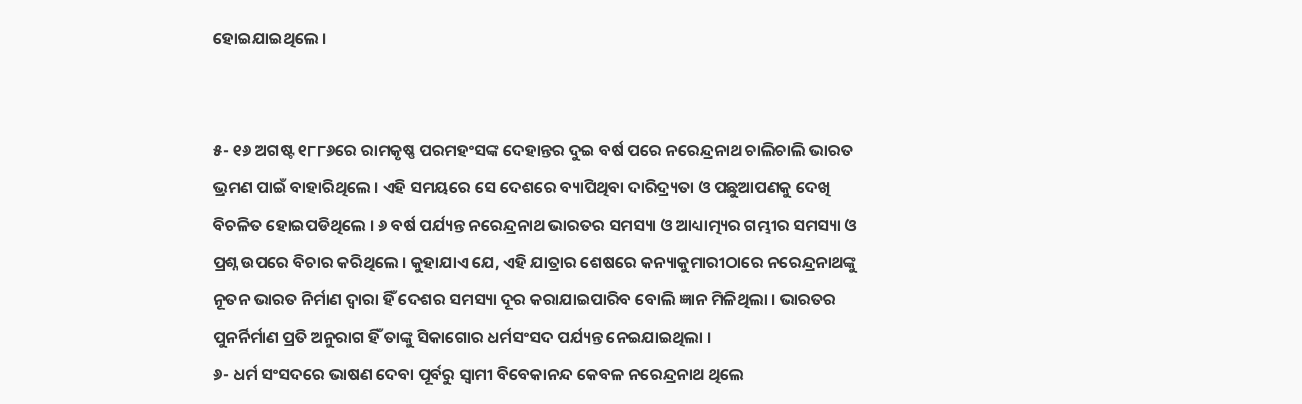ହୋଇଯାଇଥିଲେ ।


୫- ୧୬ ଅଗଷ୍ଟ ୧୮୮୬ରେ ରାମକୃଷ୍ଣ ପରମହଂସଙ୍କ ଦେହାନ୍ତର ଦୁଇ ବର୍ଷ ପରେ ନରେନ୍ଦ୍ରନାଥ ଚାଲିଚାଲି ଭାରତ ଭ୍ରମଣ ପାଇଁ ବାହାରିଥିଲେ । ଏହି ସମୟରେ ସେ ଦେଶରେ ବ୍ୟାପିଥିବା ଦାରିଦ୍ର‌୍ୟତା ଓ ପଛୁଆପଣକୁ ଦେଖି ବିଚଳିତ ହୋଇପଡିଥିଲେ । ୬ ବର୍ଷ ପର୍ଯ୍ୟନ୍ତ ନରେନ୍ଦ୍ରନାଥ ଭାରତର ସମସ୍ୟା ଓ ଆଧ୍ୟାତ୍ମ୍ୟର ଗମ୍ଭୀର ସମସ୍ୟା ଓ ପ୍ରଶ୍ନ ଉପରେ ବିଚାର କରିଥିଲେ । କୁହାଯାଏ ଯେ, ଏହି ଯାତ୍ରାର ଶେଷରେ କନ୍ୟାକୁମାରୀଠାରେ ନରେନ୍ଦ୍ରନାଥଙ୍କୁ ନୂତନ ଭାରତ ନିର୍ମାଣ ଦ୍ୱାରା ହିଁ ଦେଶର ସମସ୍ୟା ଦୂର କରାଯାଇପାରିବ ବୋଲି ଜ୍ଞାନ ମିଳିଥିଲା । ଭାରତର ପୁନର୍ନିର୍ମାଣ ପ୍ରତି ଅନୁରାଗ ହିଁ ତାଙ୍କୁ ସିକାଗୋର ଧର୍ମସଂସଦ ପର୍ଯ୍ୟନ୍ତ ନେଇଯାଇଥିଲା ।
୬- ଧର୍ମ ସଂସଦରେ ଭାଷଣ ଦେବା ପୂର୍ବରୁ ସ୍ୱାମୀ ବିବେକାନନ୍ଦ କେବଳ ନରେନ୍ଦ୍ରନାଥ ଥିଲେ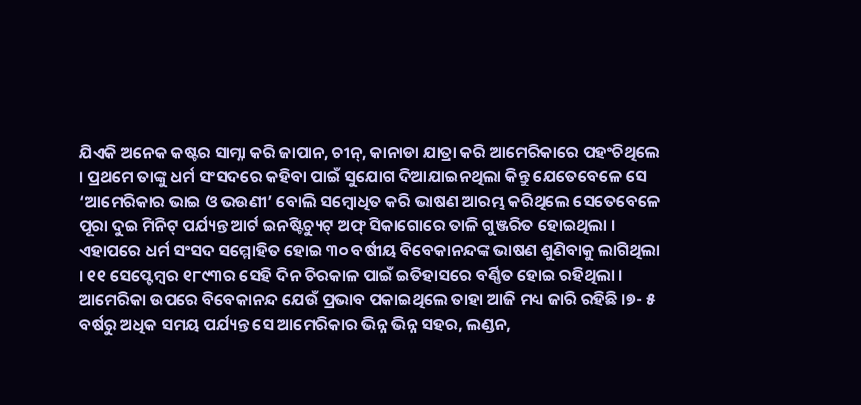ଯିଏକି ଅନେକ କଷ୍ଟର ସାମ୍ନା କରି ଜାପାନ, ଚୀନ୍, କାନାଡା ଯାତ୍ରା କରି ଆମେରିକାରେ ପହଂଚିଥିଲେ । ପ୍ରଥମେ ତାଙ୍କୁ ଧର୍ମ ସଂସଦରେ କହିବା ପାଇଁ ସୁଯୋଗ ଦିଆଯାଇନଥିଲା କିନ୍ତୁ ଯେତେବେଳେ ସେ ‘ଆମେରିକାର ଭାଇ ଓ ଭଉଣୀ’ ବୋଲି ସମ୍ବୋଧିତ କରି ଭାଷଣ ଆରମ୍ଭ କରିଥିଲେ ସେତେବେଳେ ପୂରା ଦୁଇ ମିନିଟ୍ ପର୍ଯ୍ୟନ୍ତ ଆର୍ଟ ଇନଷ୍ଟିଚ୍ୟୁଟ୍ ଅଫ୍ ସିକାଗୋରେ ତାଳି ଗୁଞ୍ଜରିତ ହୋଇଥିଲା । ଏହାପରେ ଧର୍ମ ସଂସଦ ସମ୍ମୋହିତ ହୋଇ ୩୦ ବର୍ଷୀୟ ବିବେକାନନ୍ଦଙ୍କ ଭାଷଣ ଶୁଣିବାକୁ ଲାଗିଥିଲା । ୧୧ ସେପ୍ଟେମ୍ବର ୧୮୯୩ର ସେହି ଦିନ ଚିରକାଳ ପାଇଁ ଇତିହାସରେ ବର୍ଣ୍ଣିତ ହୋଇ ରହିଥିଲା । ଆମେରିକା ଉପରେ ବିବେକାନନ୍ଦ ଯେଉଁ ପ୍ରଭାବ ପକାଇଥିଲେ ତାହା ଆଜି ମଧ୍ୟ ଜାରି ରହିଛି ।୭- ୫ ବର୍ଷରୁ ଅଧିକ ସମୟ ପର୍ଯ୍ୟନ୍ତ ସେ ଆମେରିକାର ଭିନ୍ନ ଭିନ୍ନ ସହର, ଲଣ୍ଡନ,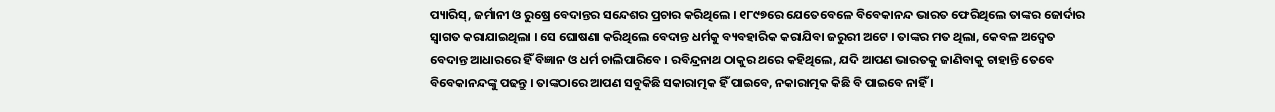ପ୍ୟାରିସ୍, ଜର୍ମାନୀ ଓ ରୁଷ୍ରେ ବେଦାନ୍ତର ସନ୍ଦେଶର ପ୍ରଚାର କରିଥିଲେ । ୧୮୯୭ରେ ଯେତେବେଳେ ବିବେକାନନ୍ଦ ଭାରତ ଫେରିଥିଲେ ତାଙ୍କର ଜୋର୍ଦାର ସ୍ୱାଗତ କରାଯାଇଥିଲା । ସେ ଘୋଷଣା କରିଥିଲେ ବେଦାନ୍ତ ଧର୍ମକୁ ବ୍ୟବହାରିକ କରାଯିବା ଜରୁରୀ ଅଟେ । ତାଙ୍କର ମତ ଥିଲା, କେବଳ ଅଦ୍ୱେତ ବେଦାନ୍ତ ଆଧାରରେ ହିଁ ବିଜ୍ଞାନ ଓ ଧର୍ମ ଚାଲିପାରିବେ । ରବିନ୍ଦ୍ରନାଥ ଠାକୁର ଥରେ କହିଥିଲେ, ଯଦି ଆପଣ ଭାରତକୁ ଜାଣିବାକୁ ଚାହାନ୍ତି ତେବେ ବିବେକାନନ୍ଦଙ୍କୁ ପଢନ୍ତୁ । ତାଙ୍କଠାରେ ଆପଣ ସବୁକିଛି ସକାରାତ୍ମକ ହିଁ ପାଇବେ, ନକାରାତ୍ମକ କିଛି ବି ପାଇବେ ନାହିଁ ।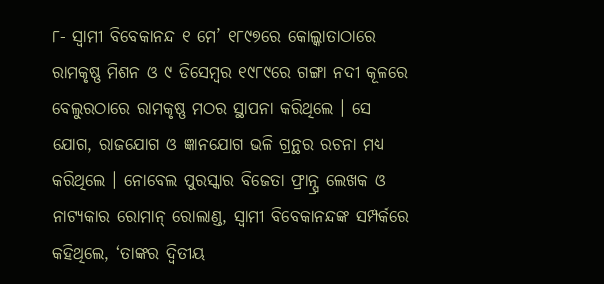୮- ସ୍ୱାମୀ ବିବେକାନନ୍ଦ ୧ ମେ’ ୧୮୯୭ରେ କୋଲ୍କାତାଠାରେ ରାମକୃଷ୍ଣ ମିଶନ ଓ ୯ ଡିସେମ୍ବର ୧୯୮୯ରେ ଗଙ୍ଗା ନଦୀ କୂଳରେ ବେଲୁରଠାରେ ରାମକୃଷ୍ଣ ମଠର ସ୍ଥାପନା କରିଥିଲେ । ସେ ଯୋଗ, ରାଜଯୋଗ ଓ ଜ୍ଞାନଯୋଗ ଭଳି ଗ୍ରନ୍ଥର ରଚନା ମଧ୍ୟ କରିଥିଲେ । ନୋବେଲ ପୁରସ୍କାର ବିଜେତା ଫ୍ରାନ୍ସ୍ର ଲେଖକ ଓ ନାଟ୍ୟକାର ରୋମାନ୍ ରୋଲାଣ୍ଡ, ସ୍ୱାମୀ ବିବେକାନନ୍ଦଙ୍କ ସମ୍ପର୍କରେ କହିଥିଲେ, ‘ତାଙ୍କର ଦ୍ୱିତୀୟ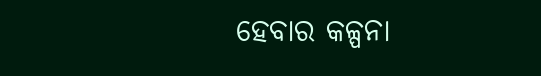ହେବାର କଳ୍ପନା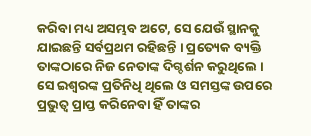କରିବା ମଧ୍ୟ ଅସମ୍ଭବ ଅଟେ, ସେ ଯେଉଁ ସ୍ଥାନକୁ ଯାଇଛନ୍ତି ସର୍ବପ୍ରଥମ ରହିଛନ୍ତି । ପ୍ରତ୍ୟେକ ବ୍ୟକ୍ତି ତାଙ୍କଠାରେ ନିଜ ନେତାଙ୍କ ଦିଗ୍ଦର୍ଶନ କରୁଥିଲେ । ସେ ଇଶ୍ୱରଙ୍କ ପ୍ରତିନିଧି ଥିଲେ ଓ ସମସ୍ତଙ୍କ ଉପରେ ପ୍ରଭୁତ୍ୱ ପ୍ରାପ୍ତ କରିନେବା ହିଁ ତାଙ୍କର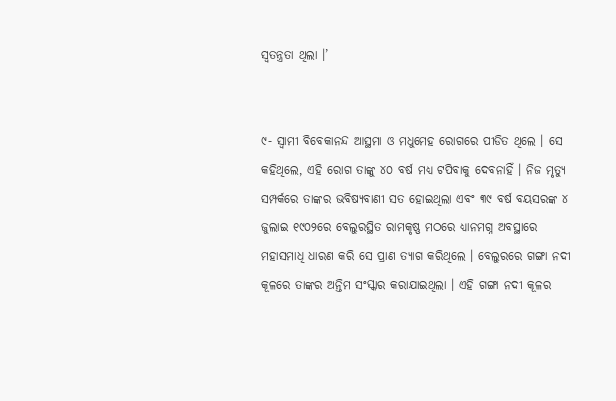ସ୍ୱତନ୍ତ୍ରତା ଥିଲା ।’


୯- ସ୍ୱାମୀ ବିବେକାନନ୍ଦ ଆସ୍ଥମା ଓ ମଧୁମେହ ରୋଗରେ ପୀଡିତ ଥିଲେ । ସେ କହିଥିଲେ, ଏହି ରୋଗ ତାଙ୍କୁ ୪୦ ବର୍ଷ ମଧ୍ୟ ଟପିବାକୁ ଦେବନାହିଁ । ନିଜ ମୃତ୍ୟୁ ସମ୍ପର୍କରେ ତାଙ୍କର ଭବିଷ୍ୟବାଣୀ ସତ ହୋଇଥିଲା ଏବଂ ୩୯ ବର୍ଷ ବୟସରଙ୍କ ୪ ଜୁଲାଇ ୧୯୦୨ରେ ବେଲୁରସ୍ଥିତ ରାମକୃଷ୍ଣ ମଠରେ ଧ୍ୟାନମଗ୍ନ ଅବସ୍ଥାରେ ମହାସମାଧି ଧାରଣ କରି ସେ ପ୍ରାଣ ତ୍ୟାଗ କରିଥିଲେ । ବେଲୁରରେ ଗଙ୍ଗା ନଦୀ କୂଳରେ ତାଙ୍କର ଅନ୍ତିମ ସଂସ୍କାର କରାଯାଇଥିଲା । ଏହି ଗଙ୍ଗା ନଦୀ କୂଳର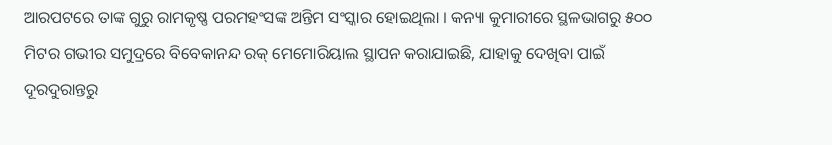ଆରପଟରେ ତାଙ୍କ ଗୁରୁ ରାମକୃଷ୍ଣ ପରମହଂସଙ୍କ ଅନ୍ତିମ ସଂସ୍କାର ହୋଇଥିଲା । କନ୍ୟା କୁମାରୀରେ ସ୍ଥଳଭାଗରୁ ୫୦୦ ମିଟର ଗଭୀର ସମୁଦ୍ରରେ ବିବେକାନନ୍ଦ ରକ୍ ମେମୋରିୟାଲ ସ୍ଥାପନ କରାଯାଇଛି, ଯାହାକୁ ଦେଖିବା ପାଇଁ ଦୂରଦୁରାନ୍ତରୁ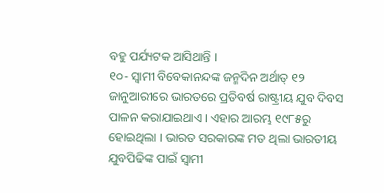ବହୁ ପର୍ଯ୍ୟଟକ ଆସିଥାନ୍ତି ।
୧୦- ସ୍ୱାମୀ ବିବେକାନନ୍ଦଙ୍କ ଜନ୍ମଦିନ ଅର୍ଥାତ୍ ୧୨ ଜାନୁଆରୀରେ ଭାରତରେ ପ୍ରତିବର୍ଷ ରାଷ୍ଟ୍ରୀୟ ଯୁବ ଦିବସ ପାଳନ କରାଯାଇଥାଏ । ଏହାର ଆରମ୍ଭ ୧୯୮୫ରୁ ହୋଇଥିଲା । ଭାରତ ସରକାରଙ୍କ ମତ ଥିଲା ଭାରତୀୟ ଯୁବପିଢିଙ୍କ ପାଇଁ ସ୍ୱାମୀ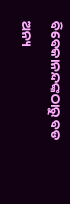ବିବେକାନନ୍ଦଙ୍କଠାରୁ ବଡ ଅନ୍ୟ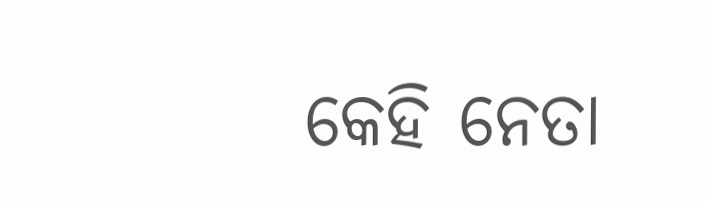କେହି ନେତା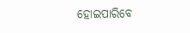ହୋଇପାରିବେ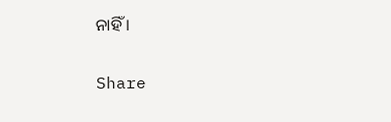ନାହିଁ ।


Share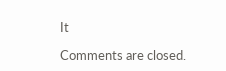It

Comments are closed.